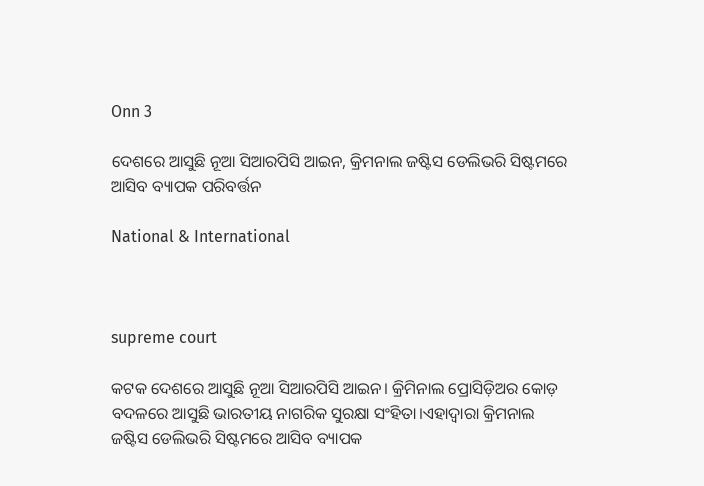Onn 3

ଦେଶରେ ଆସୁଛି ନୂଆ ସିଆରପିସି ଆଇନ, କ୍ରିମନାଲ ଜଷ୍ଟିସ ଡେଲିଭରି ସିଷ୍ଟମରେ ଆସିବ ବ୍ୟାପକ ପରିବର୍ତ୍ତନ

National & International



supreme court

କଟକ ଦେଶରେ ଆସୁଛି ନୂଆ ସିଆରପିସି ଆଇନ। କ୍ରିମିନାଲ ପ୍ରୋସିଡ଼ିଅର କୋଡ଼ ବଦଳରେ ଆସୁଛି ଭାରତୀୟ ନାଗରିକ ସୁରକ୍ଷା ସଂହିତା।ଏହାଦ୍ବାରା କ୍ରିମନାଲ ଜଷ୍ଟିସ ଡେଲିଭରି ସିଷ୍ଟମରେ ଆସିବ ବ୍ୟାପକ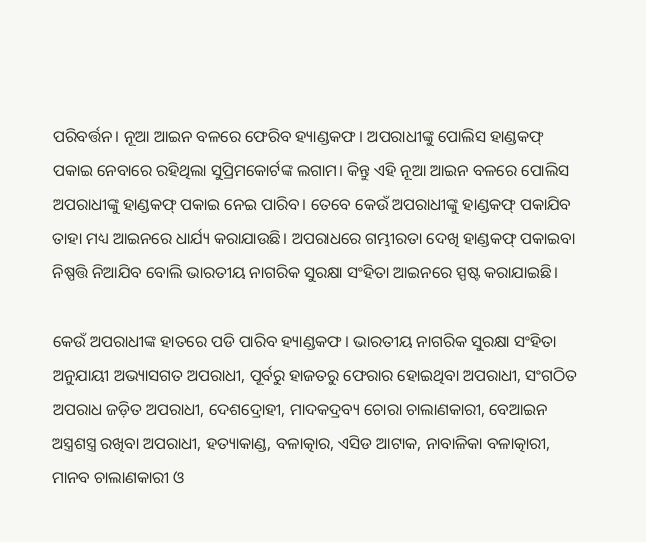ପରିବର୍ତ୍ତନ। ନୂଆ ଆଇନ ବଳରେ ଫେରିବ ହ୍ୟାଣ୍ଡକଫ। ଅପରାଧୀଙ୍କୁ ପୋଲିସ ହାଣ୍ଡକଫ୍ ପକାଇ ନେବାରେ ରହିଥିଲା ସୁପ୍ରିମକୋର୍ଟଙ୍କ ଲଗାମ। କିନ୍ତୁ ଏହି ନୂଆ ଆଇନ ବଳରେ ପୋଲିସ ଅପରାଧୀଙ୍କୁ ହାଣ୍ଡକଫ୍ ପକାଇ ନେଇ ପାରିବ। ତେବେ କେଉଁ ଅପରାଧୀଙ୍କୁ ହାଣ୍ଡକଫ୍ ପକାଯିବ ତାହା ମଧ୍ୟ ଆଇନରେ ଧାର୍ଯ୍ୟ କରାଯାଉଛି। ଅପରାଧରେ ଗମ୍ଭୀରତା ଦେଖି ହାଣ୍ଡକଫ୍ ପକାଇବା ନିଷ୍ପତ୍ତି ନିଆଯିବ ବୋଲି ଭାରତୀୟ ନାଗରିକ ସୁରକ୍ଷା ସଂହିତା ଆଇନରେ ସ୍ପଷ୍ଟ କରାଯାଇଛି।

କେଉଁ ଅପରାଧୀଙ୍କ ହାତରେ ପଡି ପାରିବ ହ୍ୟାଣ୍ଡକଫ। ଭାରତୀୟ ନାଗରିକ ସୁରକ୍ଷା ସଂହିତା ଅନୁଯାୟୀ ଅଭ୍ୟାସଗତ ଅପରାଧୀ, ପୂର୍ବରୁ ହାଜତରୁ ଫେରାର ହୋଇଥିବା ଅପରାଧୀ, ସଂଗଠିତ ଅପରାଧ ଜଡ଼ିତ ଅପରାଧୀ, ଦେଶଦ୍ରୋହୀ, ମାଦକଦ୍ରବ୍ୟ ଚୋରା ଚାଲାଣକାରୀ, ବେଆଇନ ଅସ୍ତ୍ରଶସ୍ତ୍ର ରଖିବା ଅପରାଧୀ, ହତ୍ୟାକାଣ୍ଡ, ବଳାତ୍କାର, ଏସିଡ ଆଟାକ, ନାବାଳିକା ବଳାତ୍କାରୀ, ମାନବ ଚାଲାଣକାରୀ ଓ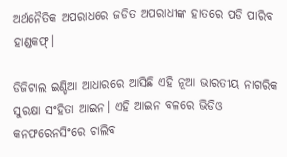ଅର୍ଥନୈତିକ ଅପରାଧରେ ଜଡିତ ଅପରାଧୀଙ୍କ ହାତରେ ପଡି ପାରିବ ହାଣ୍ଡକଫ୍।

ଡିଜିଟାଲ ଇଣ୍ଡିଆ ଆଧାରରେ ଆସିଛି ଏହି ନୂଆ ଭାରତୀୟ ନାଗରିକ ସୁରକ୍ଷା ସଂହିତା ଆଇନ। ଏହି ଆଇନ ବଳରେ ଭିଡିଓ କନଫରେନସିଂରେ ଚାଲିବ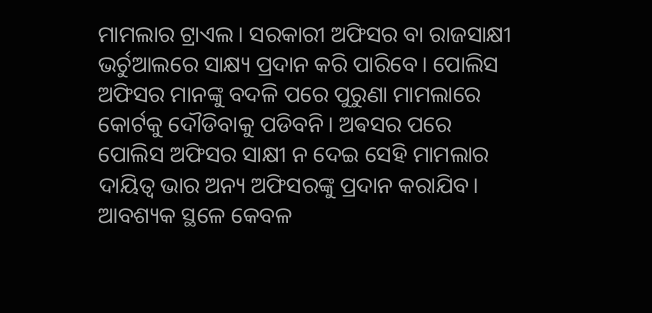ମାମଲାର ଟ୍ରାଏଲ। ସରକାରୀ ଅଫିସର ବା ରାଜସାକ୍ଷୀ ଭର୍ଚୁଆଲରେ ସାକ୍ଷ୍ୟ ପ୍ରଦାନ କରି ପାରିବେ। ପୋଲିସ ଅଫିସର ମାନଙ୍କୁ ବଦଳି ପରେ ପୁରୁଣା ମାମଲାରେ କୋର୍ଟକୁ ଦୌଡିବାକୁ ପଡିବନି। ଅଵସର ପରେ ପୋଲିସ ଅଫିସର ସାକ୍ଷୀ ନ ଦେଇ ସେହି ମାମଲାର ଦାୟିତ୍ୱ ଭାର ଅନ୍ୟ ଅଫିସରଙ୍କୁ ପ୍ରଦାନ କରାଯିବ। ଆବଶ୍ୟକ ସ୍ଥଳେ କେବଳ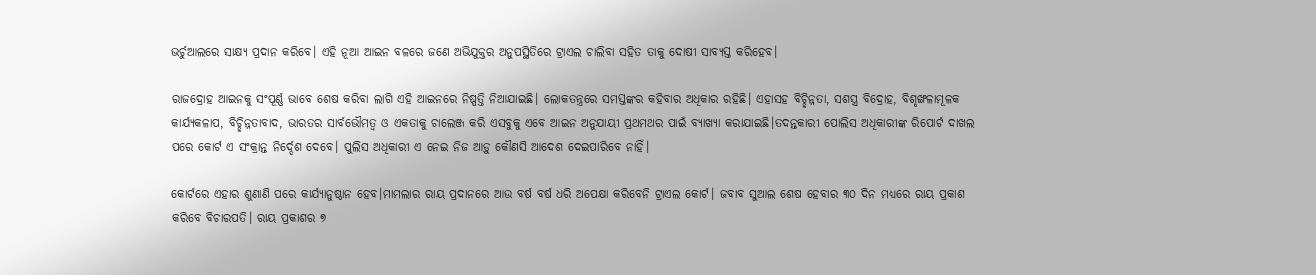ଭର୍ଚୁଆଲରେ ସାକ୍ଷ୍ୟ ପ୍ରଦାନ କରିବେ। ଏହି ନୂଆ ଆଇନ ବଳରେ ଜଣେ ଅଭିଯୁକ୍ତର ଅନୁପସ୍ଥିତିରେ ଟ୍ରାଏଲ ଚାଲିବା ସହିତ ତାକୁ ଦୋଷୀ ସାବ୍ୟସ୍ତ କରିହେବ।

ରାଜଦ୍ରୋହ ଆଇନକୁ ସଂପୂର୍ଣ୍ଣ ଭାବେ ଶେଷ କରିବା ଲାଗି ଏହି ଆଇନରେ ନିଷ୍ପତ୍ତି ନିଆଯାଇଛି। ଲୋକତନ୍ତ୍ରରେ ସମସ୍ତଙ୍କର କହିବାର ଅଧିକାର ରହିଛି। ଏହାସହ ବିଚ୍ଛିନ୍ନତା, ସଶସ୍ତ୍ର ବିଦ୍ରୋହ, ବିଶୃଙ୍ଖଳାମୂଳକ କାର୍ଯ୍ୟକଳାପ, ବିଚ୍ଛିନ୍ନତାବାଦ, ଭାରତର ସାର୍ବଭୌମତ୍ବ ଓ ଏକତାକୁ ଚାଲେଞ୍ଜ କରି ଏସବୁକୁ ଏବେ ଆଇନ ଅନୁଯାୟୀ ପ୍ରଥମଥର ପାଇଁ ବ୍ୟାଖ୍ୟା କରାଯାଇଛି।ତଦନ୍ତକାରୀ ପୋଲିସ ଅଧିକାରୀଙ୍କ ରିପୋର୍ଟ ଦାଖଲ ପରେ କୋର୍ଟ ଏ ସଂକ୍ରାନ୍ତ ନିର୍ଦ୍ଦେଶ ଦେବେ। ପୁଲିସ ଅଧିକାରୀ ଏ ନେଇ ନିଜ ଆଡ଼ୁ କୌଣସି ଆଦେଶ ଦେଇପାରିବେ ନାହିଁ।

କୋର୍ଟରେ ଏହାର ଶୁଣାଣି ପରେ କାର୍ଯ୍ୟାନୁଷ୍ଠାନ ହେବ।ମାମଲାର ରାୟ ପ୍ରଦାନରେ ଆଉ ବର୍ଷ ବର୍ଷ ଧରି ଅପେକ୍ଷା କରିବେନି ଟ୍ରାଏଲ କୋର୍ଟ। ଜବାବ ସୁଆଲ ଶେଷ ହେବାର ୩୦ ଦିନ ମଧ୍ୟରେ ରାୟ ପ୍ରକାଶ କରିବେ ବିଚାରପତି। ରାୟ ପ୍ରକାଶର ୭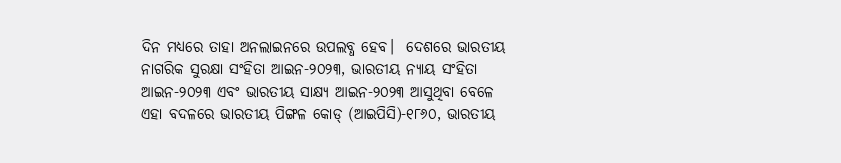ଦିନ ମଧ୍ୟରେ ତାହା ଅନଲାଇନରେ ଉପଲବ୍ଧ ହେବ।  ଦେଶରେ ଭାରତୀୟ ନାଗରିକ ସୁରକ୍ଷା ସଂହିତା ଆଇନ-୨୦୨୩, ଭାରତୀୟ ନ୍ୟାୟ ସଂହିତା ଆଇନ-୨୦୨୩ ଏବଂ ଭାରତୀୟ ସାକ୍ଷ୍ୟ ଆଇନ-୨୦୨୩ ଆସୁଥିବା ବେଳେ ଏହା ବଦଳରେ ଭାରତୀୟ ପିଙ୍ଗଳ କୋଡ୍‌ (ଆଇପିସି)-୧୮୬୦, ଭାରତୀୟ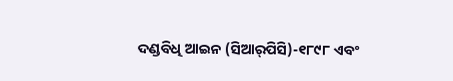ଦଣ୍ଡବିଧି ଆଇନ (ସିଆର୍‌ପିସି)-୧୮୯୮ ଏବଂ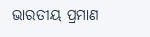ଭାରତୀୟ ପ୍ରମାଣ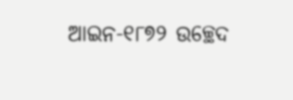ଆଇନ-୧୮୭୨ ଉଚ୍ଛେଦ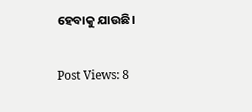ହେବାକୁ ଯାଉଛି।

Post Views: 8